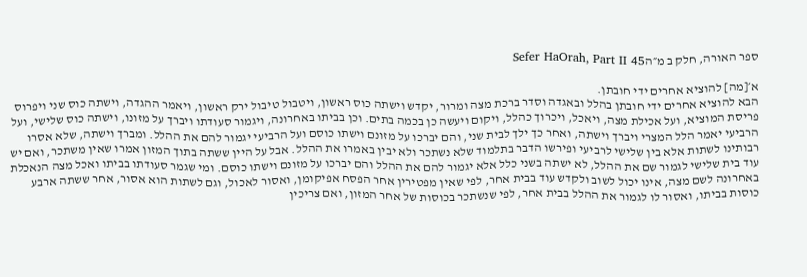ספר האורה, חלק ב מ״הSefer HaOrah, Part II 45

א׳[מה] להוציא אחרים ידי חובתן.
הבא להוציא אחרים ידי חובתן בהלל ובאגדה וסדר ברכת מצה ומרור, יקדש וישתה כוס ראשון, ויטבול טיבול ירק ראשון, ויאמר ההגדה, וישתה כוס שני ויפרוס פריסת המוציא, ועל אכילת מצה, ויאכל, ויכרוך כהלל, ויקום ויעשה כן בכמה בתים. וכן בביתו באחרונה, ויגמור סעודתו ויברך על מזונו, וישתה כוס שלישי, ועל הרביעי יאמר הלל המצרי ויברך וישתה, ואחר כך ילך לבית שני, והם יברכו על מזונם וישתו כוסם ועל הרביעי יגמור להם את ההלל. ומברך וישתה, שלא אסרו רבותינו לשתות אלא בין שלישי לרביעי ופירשו הדבר בתלמוד שלא נשתכר ולא יבין באמרו את ההלל. אבל על היין ששתה בתוך המזון אמרו שאין משתכר, ואם יש עוד בית שלישי לגמור שם את ההלל, לא ישתה בשני כלל אלא יגמור להם את ההלל והם יברכו על מזונם וישתו כוסם. ומי שגמר סעודתו בביתו ואכל מצה הנאכלת באחרונה לשם מצה, אינו יכול לשוב ולקדש עוד בבית אחר, לפי שאין מפטירין אחר הפסח אפיקומן, ואסור לאכול, וגם לשתות הוא אסור, אחר ששתה ארבע כוסות בביתו, ואסור לו לגמור את ההלל בבית אחר, לפי שנשתכר בכוסות של אחר המזון, ואם צריכין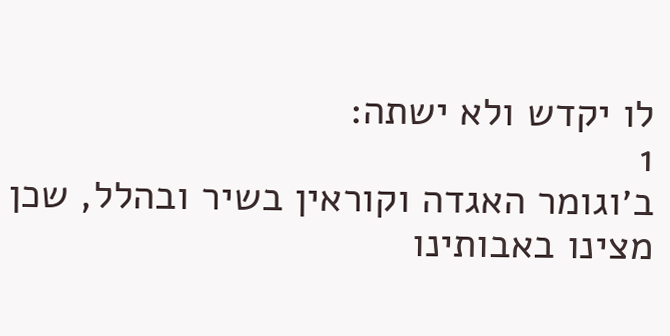לו יקדש ולא ישתה:
1
ב׳וגומר האגדה וקוראין בשיר ובהלל, שכן מצינו באבותינו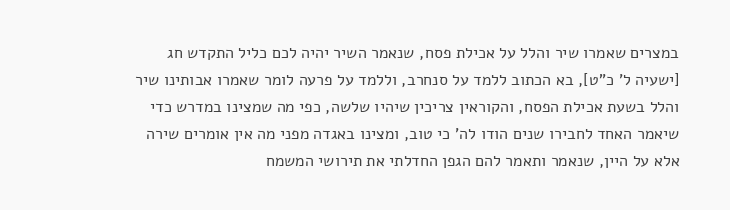במצרים שאמרו שיר והלל על אכילת פסח, שנאמר השיר יהיה לכם כליל התקדש חג [ישעיה ל' כ"ט], בא הכתוב ללמד על סנחרב, וללמד על פרעה לומר שאמרו אבותינו שיר והלל בשעת אכילת הפסח, והקוראין צריכין שיהיו שלשה, כפי מה שמצינו במדרש כדי שיאמר האחד לחבירו שנים הודו לה' כי טוב, ומצינו באגדה מפני מה אין אומרים שירה אלא על היין, שנאמר ותאמר להם הגפן החדלתי את תירושי המשמח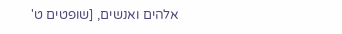אלהים ואנשים, [שופטים ט'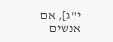י"ג], אם אנשים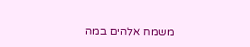משמח אלהים במה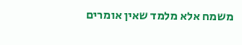משמח אלא מלמד שאין אומרים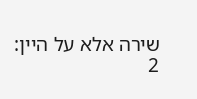שירה אלא על היין:
2